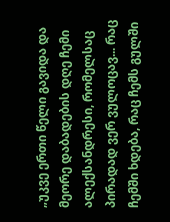„უკვე ერთი წელი გავიდა და მეორე დაბადების დღე ჩემი ალექსანდრესი, რომელსაც პირადად ვერ ვულოცავ... რაც ჩემში ხდება, რაც ჩემს გულში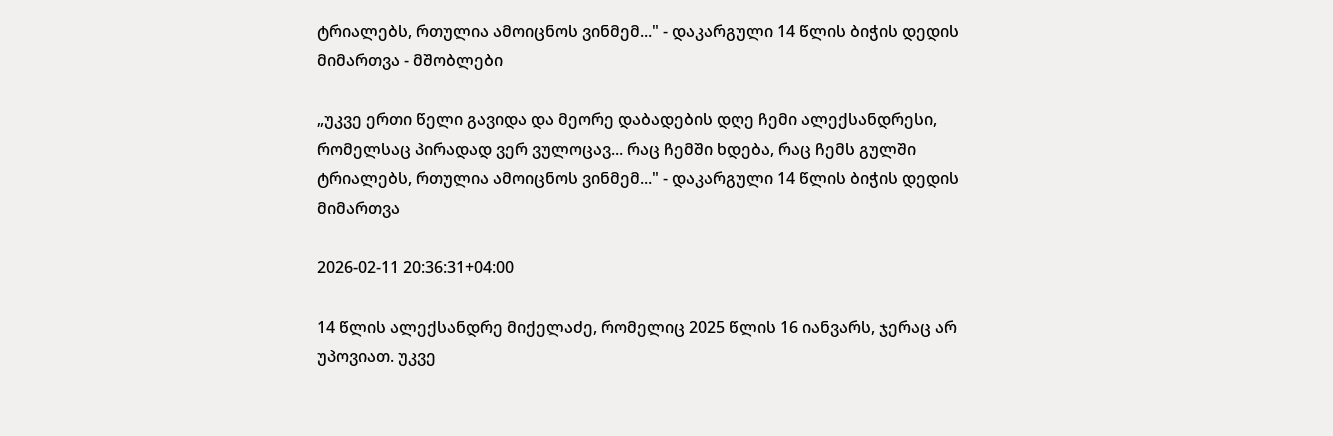ტრიალებს, რთულია ამოიცნოს ვინმემ..." - დაკარგული 14 წლის ბიჭის დედის მიმართვა - მშობლები

„უკვე ერთი წელი გავიდა და მეორე დაბადების დღე ჩემი ალექსანდრესი, რომელსაც პირადად ვერ ვულოცავ... რაც ჩემში ხდება, რაც ჩემს გულში ტრიალებს, რთულია ამოიცნოს ვინმემ..." - დაკარგული 14 წლის ბიჭის დედის მიმართვა

2026-02-11 20:36:31+04:00

14 წლის ალექსანდრე მიქელაძე, რომელიც 2025 წლის 16 იანვარს, ჯერაც არ უპოვიათ. უკვე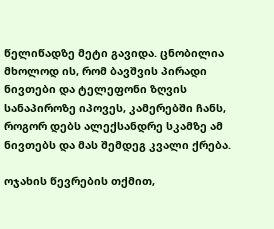წელიწადზე მეტი გავიდა. ცნობილია მხოლოდ ის, რომ ბავშვის პირადი ნივთები და ტელეფონი ზღვის სანაპიროზე იპოვეს, კამერებში ჩანს, როგორ დებს ალექსანდრე სკამზე ამ ნივთებს და მას შემდეგ კვალი ქრება.

ოჯახის წევრების თქმით,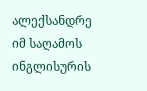ალექსანდრე იმ საღამოს ინგლისურის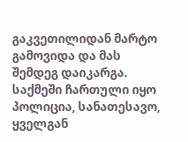გაკვეთილიდან მარტო გამოვიდა და მას შემდეგ დაიკარგა. საქმეში ჩართული იყო პოლიცია, სანათესავო, ყველგან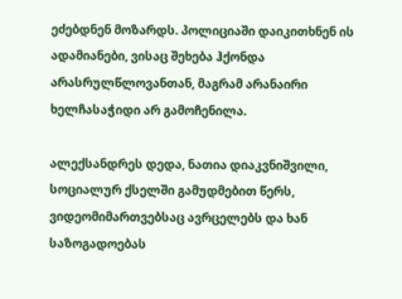ეძებდნენ მოზარდს. პოლიციაში დაიკითხნენ ის ადამიანები, ვისაც შეხება ჰქონდა არასრულწლოვანთან, მაგრამ არანაირი ხელჩასაჭიდი არ გამოჩენილა.

ალექსანდრეს დედა, ნათია დიაკვნიშვილი, სოციალურ ქსელში გამუდმებით წერს, ვიდეომიმართვებსაც ავრცელებს და ხან საზოგადოებას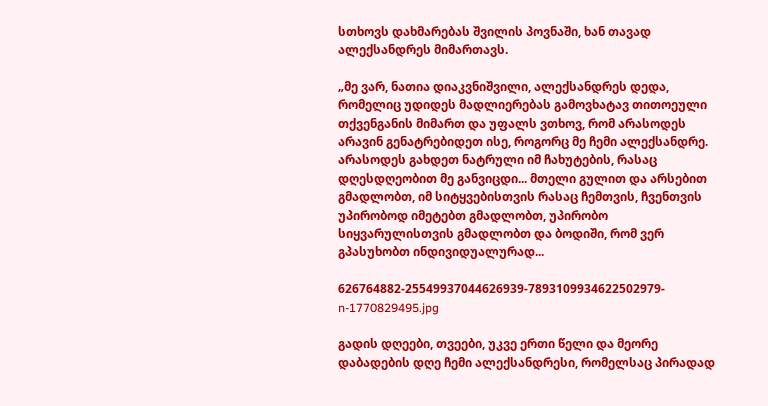სთხოვს დახმარებას შვილის პოვნაში, ხან თავად ალექსანდრეს მიმართავს.

„მე ვარ, ნათია დიაკვნიშვილი, ალექსანდრეს დედა, რომელიც უდიდეს მადლიერებას გამოვხატავ თითოეული თქვენგანის მიმართ და უფალს ვთხოვ, რომ არასოდეს არავინ გენატრებიდეთ ისე, როგორც მე ჩემი ალექსანდრე. არასოდეს გახდეთ ნატრული იმ ჩახუტების, რასაც დღესდღეობით მე განვიცდი... მთელი გულით და არსებით გმადლობთ, იმ სიტყვებისთვის რასაც ჩემთვის, ჩვენთვის უპირობოდ იმეტებთ გმადლობთ, უპირობო სიყვარულისთვის გმადლობთ და ბოდიში, რომ ვერ გპასუხობთ ინდივიდუალურად...

626764882-25549937044626939-7893109934622502979-n-1770829495.jpg

გადის დღეები, თვეები, უკვე ერთი წელი და მეორე დაბადების დღე ჩემი ალექსანდრესი, რომელსაც პირადად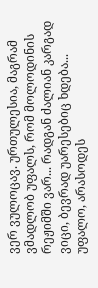ვერ ვულოცავ. ურთულესია, მაგრამ ვმადლობ უფალს, რომ მოლოდინის რეჟიმში ვარ... რადგან ძალიან კარგად ვიცი, ბევრად უარესებიც ხდება...
უფალო, არასოდეს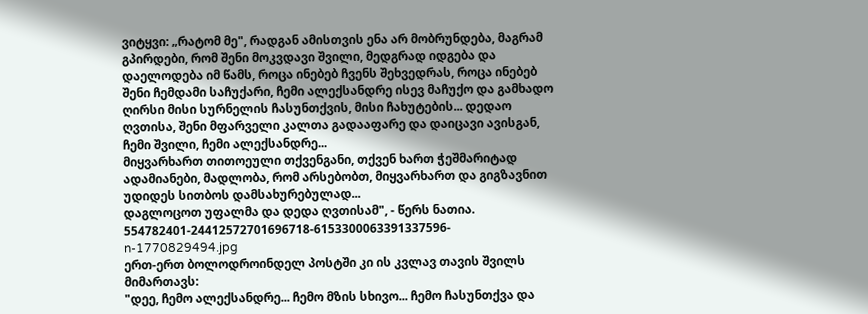ვიტყვი: „რატომ მე", რადგან ამისთვის ენა არ მობრუნდება, მაგრამ გპირდები, რომ შენი მოკვდავი შვილი, მედგრად იდგება და დაელოდება იმ წამს, როცა ინებებ ჩვენს შეხვედრას, როცა ინებებ შენი ჩემდამი საჩუქარი, ჩემი ალექსანდრე ისევ მაჩუქო და გამხადო ღირსი მისი სურნელის ჩასუნთქვის, მისი ჩახუტების... დედაო ღვთისა, შენი მფარველი კალთა გადააფარე და დაიცავი ავისგან, ჩემი შვილი, ჩემი ალექსანდრე...
მიყვარხართ თითოეული თქვენგანი, თქვენ ხართ ჭეშმარიტად ადამიანები, მადლობა, რომ არსებობთ, მიყვარხართ და გიგზავნით უდიდეს სითბოს დამსახურებულად...
დაგლოცოთ უფალმა და დედა ღვთისამ", - წერს ნათია.
554782401-24412572701696718-6153300063391337596-n-1770829494.jpg
ერთ-ერთ ბოლოდროინდელ პოსტში კი ის კვლავ თავის შვილს მიმართავს:
"დეე, ჩემო ალექსანდრე... ჩემო მზის სხივო... ჩემო ჩასუნთქვა და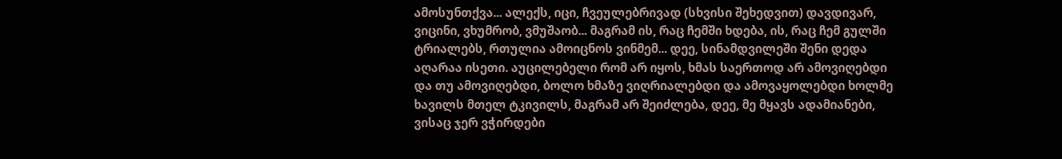ამოსუნთქვა... ალექს, იცი, ჩვეულებრივად (სხვისი შეხედვით) დავდივარ, ვიცინი, ვხუმრობ, ვმუშაობ... მაგრამ ის, რაც ჩემში ხდება, ის, რაც ჩემ გულში ტრიალებს, რთულია ამოიცნოს ვინმემ... დეე, სინამდვილეში შენი დედა აღარაა ისეთი. აუცილებელი რომ არ იყოს, ხმას საერთოდ არ ამოვიღებდი და თუ ამოვიღებდი, ბოლო ხმაზე ვიღრიალებდი და ამოვაყოლებდი ხოლმე ხავილს მთელ ტკივილს, მაგრამ არ შეიძლება, დეე, მე მყავს ადამიანები, ვისაც ჯერ ვჭირდები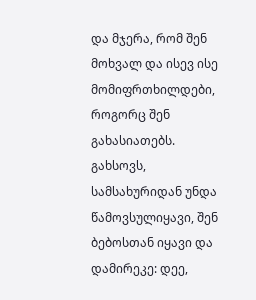და მჯერა, რომ შენ მოხვალ და ისევ ისე მომიფრთხილდები, როგორც შენ გახასიათებს. გახსოვს, სამსახურიდან უნდა წამოვსულიყავი, შენ ბებოსთან იყავი და დამირეკე: დეე,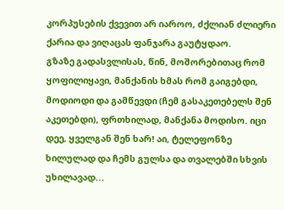კორპუსების ქვევით არ იაროო, ძქლიან ძლიერი ქარია და ვიღაცას ფანჯარა გაუტყდაო.
გზაზე გადასვლისას, წინ, მოშორებითაც რომ ყოფილიყავი, მანქანის ხმას რომ გაიგებდი, მოდიოდი და გამწევდი (ჩემ გასაკეთებელს შენ აკეთებდი), ფრთხილად, მანქანა მოდისო. იცი დეე, ყველგან შენ ხარ! აი, ტელეფონზე ხილულად და ჩემს გულსა და თვალებში სხვის უხილავად...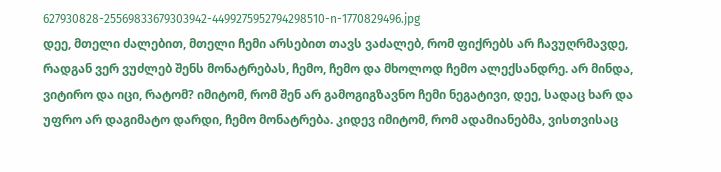627930828-25569833679303942-4499275952794298510-n-1770829496.jpg
დეე, მთელი ძალებით, მთელი ჩემი არსებით თავს ვაძალებ, რომ ფიქრებს არ ჩავუღრმავდე, რადგან ვერ ვუძლებ შენს მონატრებას, ჩემო, ჩემო და მხოლოდ ჩემო ალექსანდრე. არ მინდა, ვიტირო და იცი, რატომ? იმიტომ, რომ შენ არ გამოგიგზავნო ჩემი ნეგატივი, დეე, სადაც ხარ და უფრო არ დაგიმატო დარდი, ჩემო მონატრება. კიდევ იმიტომ, რომ ადამიანებმა, ვისთვისაც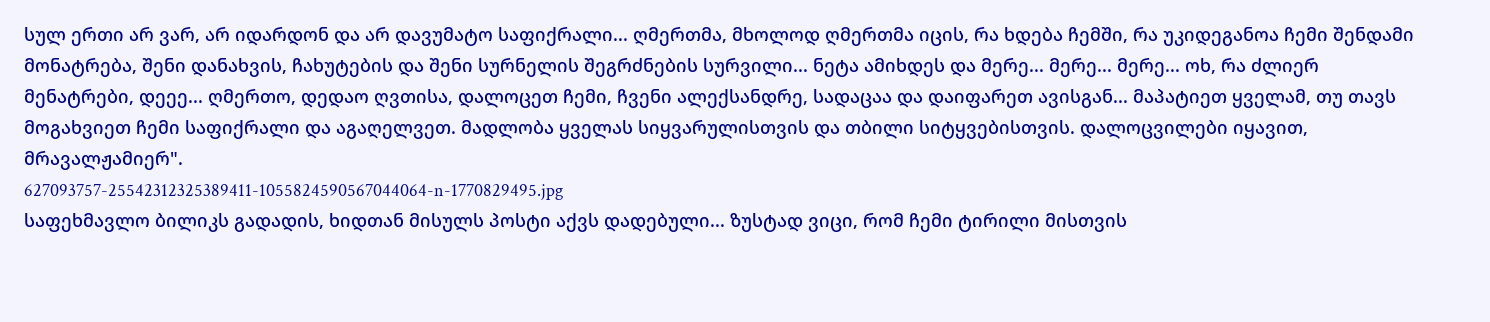სულ ერთი არ ვარ, არ იდარდონ და არ დავუმატო საფიქრალი... ღმერთმა, მხოლოდ ღმერთმა იცის, რა ხდება ჩემში, რა უკიდეგანოა ჩემი შენდამი მონატრება, შენი დანახვის, ჩახუტების და შენი სურნელის შეგრძნების სურვილი... ნეტა ამიხდეს და მერე... მერე... მერე... ოხ, რა ძლიერ მენატრები, დეეე... ღმერთო, დედაო ღვთისა, დალოცეთ ჩემი, ჩვენი ალექსანდრე, სადაცაა და დაიფარეთ ავისგან... მაპატიეთ ყველამ, თუ თავს მოგახვიეთ ჩემი საფიქრალი და აგაღელვეთ. მადლობა ყველას სიყვარულისთვის და თბილი სიტყვებისთვის. დალოცვილები იყავით, მრავალჟამიერ".
627093757-25542312325389411-1055824590567044064-n-1770829495.jpg
საფეხმავლო ბილიკს გადადის, ხიდთან მისულს პოსტი აქვს დადებული... ზუსტად ვიცი, რომ ჩემი ტირილი მისთვის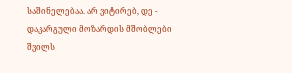საშინელებაა. არ ვიტირებ, დე - დაკარგული მოზარდის მშობლები შვილს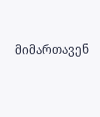მიმართავენ